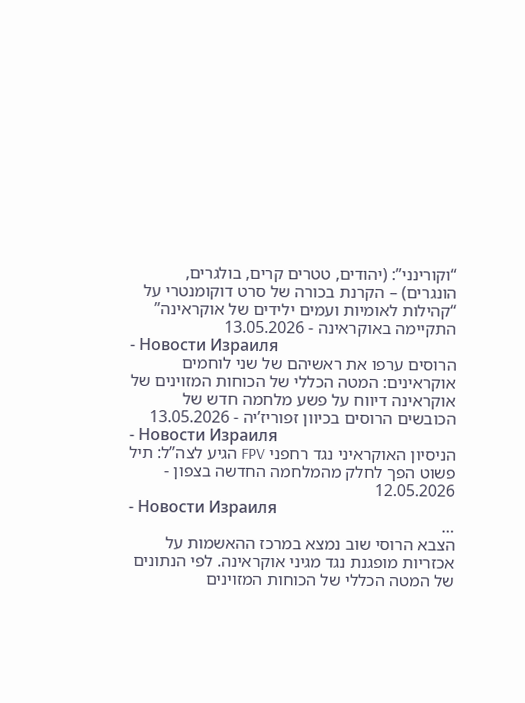“וקורינני”: (יהודים, טטרים קרים, בולגרים, הונגרים) – הקרנת בכורה של סרט דוקומנטרי על “קהילות לאומיות ועמים ילידים של אוקראינה” התקיימה באוקראינה - 13.05.2026
- Новости Израиля
הרוסים ערפו את ראשיהם של שני לוחמים אוקראינים: המטה הכללי של הכוחות המזוינים של אוקראינה דיווח על פשע מלחמה חדש של הכובשים הרוסים בכיוון זפוריז’יה - 13.05.2026
- Новости Израиля
הניסיון האוקראיני נגד רחפני FPV הגיע לצה”ל: תיל פשוט הפך לחלק מהמלחמה החדשה בצפון - 12.05.2026
- Новости Израиля
…
הצבא הרוסי שוב נמצא במרכז ההאשמות על אכזריות מופגנת נגד מגיני אוקראינה. לפי הנתונים של המטה הכללי של הכוחות המזוינים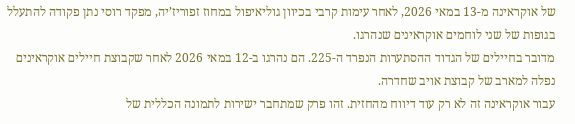של אוקראינה מ-13 במאי 2026, לאחר עימות קרבי בכיוון גוליאיפול במחוז זפוריז’יה, מפקד רוסי נתן פקודה להתעלל בגופות של שני לוחמים אוקראינים שנהרגו.
מדובר בחיילים של הגדוד ההסתערות הנפרד ה-225. הם נהרגו ב-12 במאי 2026 לאחר שקבוצת חיילים אוקראינים נפלה למארב של קבוצת אויב שחדרה.
עבור אוקראינה זה לא רק עוד דיווח מהחזית. זהו פרק שמתחבר ישירות לתמונה הכללית של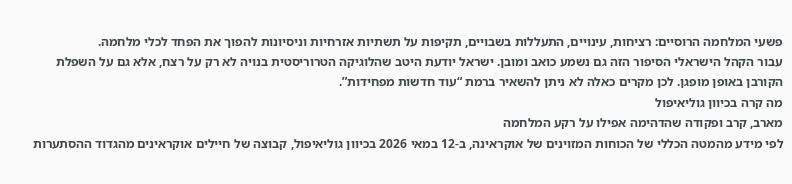פשעי המלחמה הרוסיים: רציחות, עינויים, התעללות בשבויים, תקיפות על תשתיות אזרחיות וניסיונות להפוך את הפחד לכלי מלחמה.
עבור הקהל הישראלי הסיפור הזה גם נשמע כואב ומובן. ישראל יודעת היטב שהלוגיקה הטרוריסטית בנויה לא רק על רצח, אלא גם על השפלת הקורבן באופן מופגן. לכן מקרים כאלה לא ניתן להשאיר ברמת “עוד חדשות מפחידות”.
מה קרה בכיוון גוליאיפול
מארב, קרב ופקודה שהדהימה אפילו על רקע המלחמה
לפי מידע מהמטה הכללי של הכוחות המזוינים של אוקראינה, ב-12 במאי 2026 בכיוון גוליאיפול, קבוצה של חיילים אוקראינים מהגדוד ההסתערות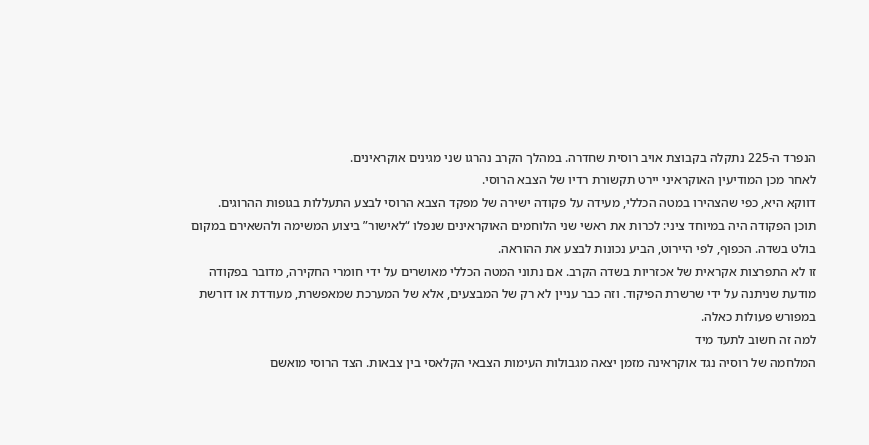הנפרד ה-225 נתקלה בקבוצת אויב רוסית שחדרה. במהלך הקרב נהרגו שני מגינים אוקראינים.
לאחר מכן המודיעין האוקראיני יירט תקשורת רדיו של הצבא הרוסי.
דווקא היא, כפי שהצהירו במטה הכללי, מעידה על פקודה ישירה של מפקד הצבא הרוסי לבצע התעללות בגופות ההרוגים.
תוכן הפקודה היה במיוחד ציני: לכרות את ראשי שני הלוחמים האוקראינים שנפלו “לאישור” ביצוע המשימה ולהשאירם במקום בולט בשדה. הכפוף, לפי היירוט, הביע נכונות לבצע את ההוראה.
זו לא התפרצות אקראית של אכזריות בשדה הקרב. אם נתוני המטה הכללי מאושרים על ידי חומרי החקירה, מדובר בפקודה מודעת שניתנה על ידי שרשרת הפיקוד. וזה כבר עניין לא רק של המבצעים, אלא של המערכת שמאפשרת, מעודדת או דורשת במפורש פעולות כאלה.
למה זה חשוב לתעד מיד
המלחמה של רוסיה נגד אוקראינה מזמן יצאה מגבולות העימות הצבאי הקלאסי בין צבאות. הצד הרוסי מואשם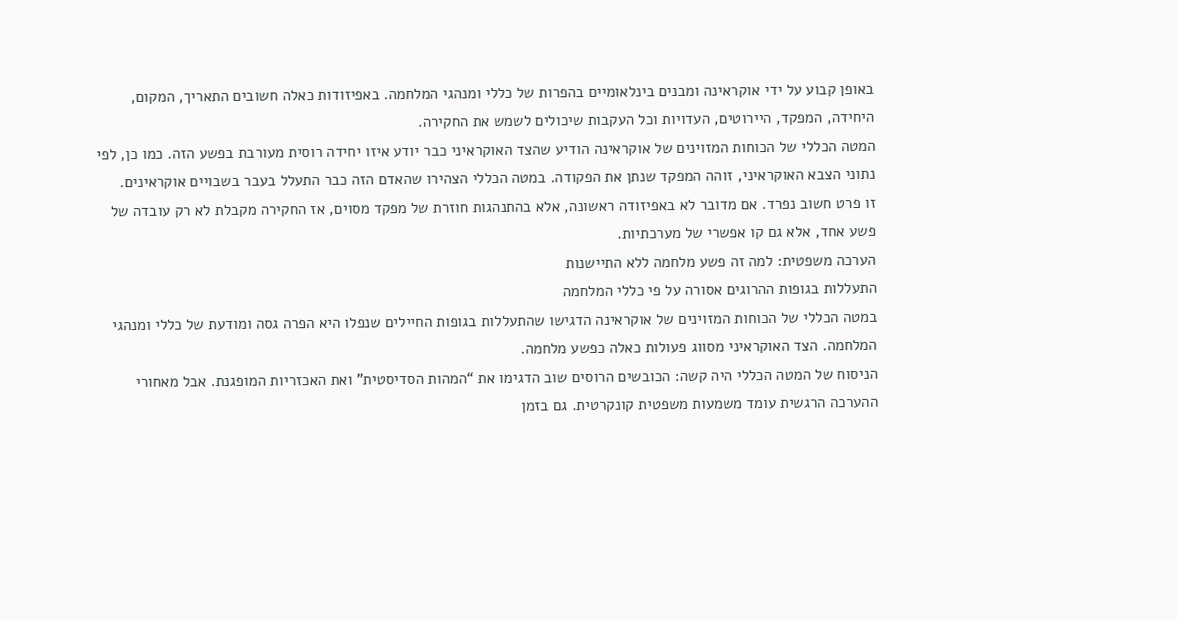באופן קבוע על ידי אוקראינה ומבנים בינלאומיים בהפרות של כללי ומנהגי המלחמה. באפיזודות כאלה חשובים התאריך, המקום, היחידה, המפקד, היירוטים, העדויות וכל העקבות שיכולים לשמש את החקירה.
המטה הכללי של הכוחות המזוינים של אוקראינה הודיע שהצד האוקראיני כבר יודע איזו יחידה רוסית מעורבת בפשע הזה. כמו כן, לפי נתוני הצבא האוקראיני, זוהה המפקד שנתן את הפקודה. במטה הכללי הצהירו שהאדם הזה כבר התעלל בעבר בשבויים אוקראינים.
זו פרט חשוב נפרד. אם מדובר לא באפיזודה ראשונה, אלא בהתנהגות חוזרת של מפקד מסוים, אז החקירה מקבלת לא רק עובדה של פשע אחד, אלא גם קו אפשרי של מערכתיות.
הערכה משפטית: למה זה פשע מלחמה ללא התיישנות
התעללות בגופות ההרוגים אסורה על פי כללי המלחמה
במטה הכללי של הכוחות המזוינים של אוקראינה הדגישו שהתעללות בגופות החיילים שנפלו היא הפרה גסה ומודעת של כללי ומנהגי המלחמה. הצד האוקראיני מסווג פעולות כאלה כפשע מלחמה.
הניסוח של המטה הכללי היה קשה: הכובשים הרוסים שוב הדגימו את “המהות הסדיסטית” ואת האכזריות המופגנת. אבל מאחורי ההערכה הרגשית עומד משמעות משפטית קונקרטית. גם בזמן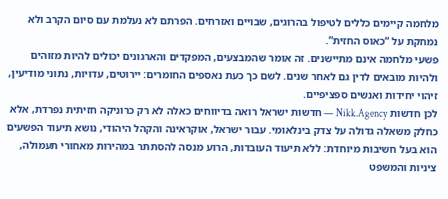מלחמה קיימים כללים לטיפול בהרוגים, שבויים ואזרחים. הפרתם לא נעלמת עם סיום הקרב ולא נמחקת על “כאוס החזית”.
פשעי מלחמה אינם מתיישנים. זה אומר שהמבצעים, המפקדים והארגונים יכולים להיות מזוהים ולהיות מובאים לדין גם לאחר שנים. לשם כך כעת נאספים החומרים: יירוטים, עדויות, נתוני מודיעין, זיהוי יחידות ואנשים ספציפיים.
לכן חדשות Nikk.Agency — חדשות ישראל רואה בדיווחים כאלה לא רק כרוניקה חזיתית נפרדת, אלא כחלק משאלה גדולה על צדק בינלאומי. עבור ישראל, אוקראינה והקהל היהודי, נושא תיעוד הפשעים הוא בעל חשיבות מיוחדת: ללא תיעוד העובדות, הרוע מנסה להסתתר במהירות מאחורי תעמולה, ציניות והמשפט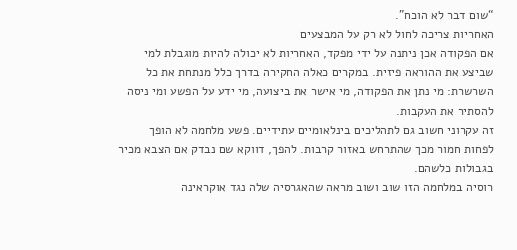“שום דבר לא הוכח”.
האחריות צריכה לחול לא רק על המבצעים
אם הפקודה אכן ניתנה על ידי מפקד, האחריות לא יכולה להיות מוגבלת למי שביצע את ההוראה פיזית. במקרים כאלה החקירה בדרך כלל מנתחת את כל השרשרת: מי נתן את הפקודה, מי אישר את ביצועה, מי ידע על הפשע ומי ניסה להסתיר את העקבות.
זה עקרוני חשוב גם לתהליכים בינלאומיים עתידיים. פשע מלחמה לא הופך לפחות חמור מכך שהתרחש באזור קרבות. להפך, דווקא שם נבדק אם הצבא מכיר בגבולות כלשהם.
רוסיה במלחמה הזו שוב ושוב מראה שהאגרסיה שלה נגד אוקראינה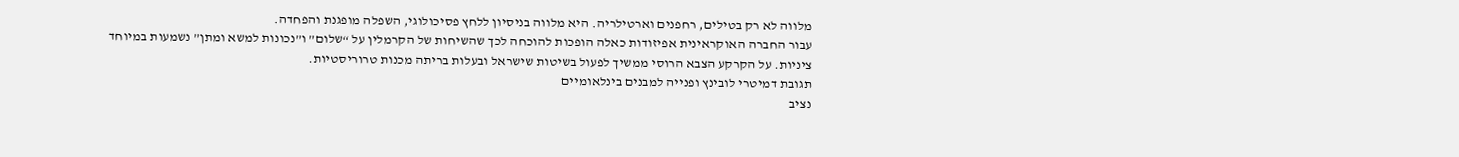מלווה לא רק בטילים, רחפנים וארטילריה. היא מלווה בניסיון ללחץ פסיכולוגי, השפלה מופגנת והפחדה.
עבור החברה האוקראינית אפיזודות כאלה הופכות להוכחה לכך שהשיחות של הקרמלין על “שלום” ו”נכונות למשא ומתן” נשמעות במיוחד ציניות. על הקרקע הצבא הרוסי ממשיך לפעול בשיטות שישראל ובעלות בריתה מכנות טרוריסטיות.
תגובת דמיטרי לובינץ ופנייה למבנים בינלאומיים
נציב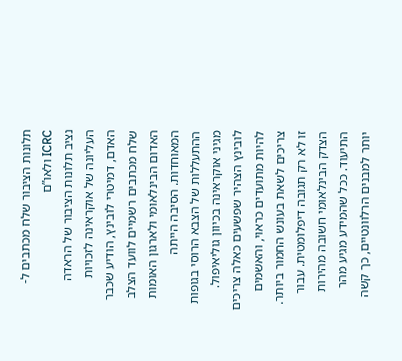תלונות הציבור שלח מכתבים ל-ICRC ולאו”ם
נציב תלונות הציבור של הראדה העליונה של אוקראינה לזכויות האדם, דמיטרי לובינץ, הודיע שכבר שלח מכתבים רשמיים לוועד הצלב האדום הבינלאומי ולארגון האומות המאוחדות. הסיבה הייתה ההתעללות של הצבא הרוסי בגופות מגיני אוקראינה בכיוון גוליאיפול.
לובינץ הצהיר שפשעים כאלה צריכים להיות מתועדים כראוי, והאשמים צריכים לשאת בעונש החמור ביותר.
זו לא רק תגובה דיפלומטית. עבור הצדק הבינלאומי חשובה מהירות התיעוד. ככל שהמידע מגיע מהר יותר למבנים הרלוונטיים, כך קשה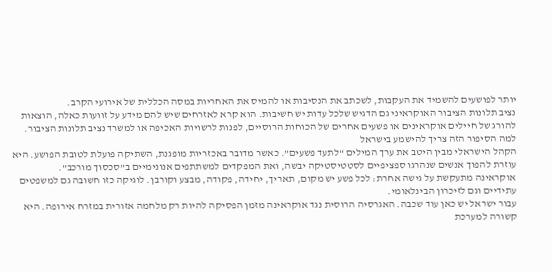יותר לפושעים להשמיד את העקבות, לשכתב את הנסיבות או להמיס את האחריות במסה הכללית של אירועי הקרב.
נציב תלונות הציבור האוקראיני גם הדגיש שלכל עדות יש חשיבות. הוא קרא לאזרחים שיש להם מידע על זוועות כאלה, הוצאות להורג של חיילים אוקראינים או פשעים אחרים של הכוחות הרוסיים, לפנות לרשויות האכיפה או למשרד נציב תלונות הציבור.
למה הסיפור הזה צריך להישמע בישראל
הקהל הישראלי מבין היטב את ערך המילים “לתעד פשעים”. כאשר מדובר באכזריות מופגנת, השתיקה פועלת לטובת הפושע. היא עוזרת להפוך אנשים שנהרגו ספציפיים לסטטיסטיקה יבשה, ואת המפקדים למשתתפים אנונימיים ב”סכסוך מורכב”.
אוקראינה מתעקשת על גישה אחרת: לכל פשע יש מקום, תאריך, יחידה, פקודה, מבצע וקורבן. לוגיקה כזו חשובה גם למשפטים עתידיים וגם לזיכרון הבינלאומי.
עבור ישראל יש כאן עוד שכבה. האגרסיה הרוסית נגד אוקראינה מזמן הפסיקה להיות רק מלחמה אזורית במזרח אירופה. היא קשורה למערכת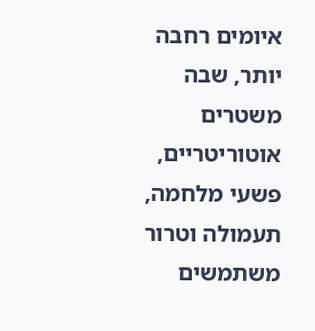איומים רחבה יותר, שבה משטרים אוטוריטריים, פשעי מלחמה, תעמולה וטרור משתמשים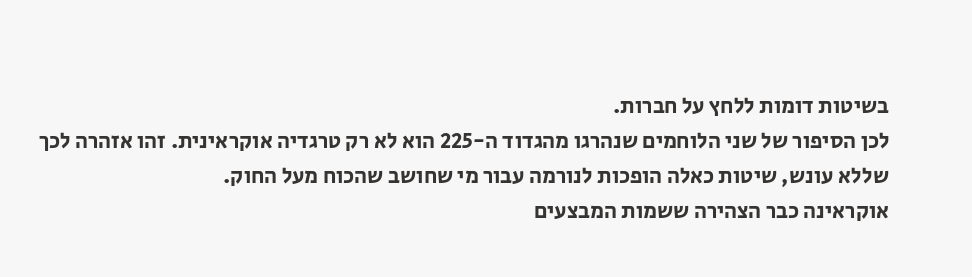בשיטות דומות ללחץ על חברות.
לכן הסיפור של שני הלוחמים שנהרגו מהגדוד ה-225 הוא לא רק טרגדיה אוקראינית. זהו אזהרה לכך שללא עונש, שיטות כאלה הופכות לנורמה עבור מי שחושב שהכוח מעל החוק.
אוקראינה כבר הצהירה ששמות המבצעים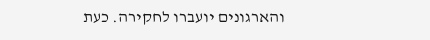והארגונים יועברו לחקירה. כעת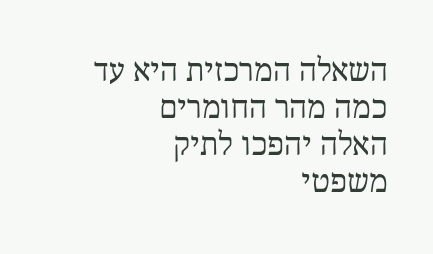השאלה המרכזית היא עד כמה מהר החומרים האלה יהפכו לתיק משפטי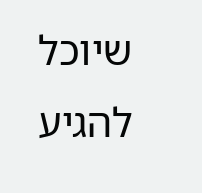שיוכל להגיע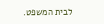לבית המשפט.